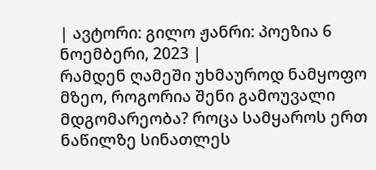| ავტორი: გილო ჟანრი: პოეზია 6 ნოემბერი, 2023 |
რამდენ ღამეში უხმაუროდ ნამყოფო მზეო, როგორია შენი გამოუვალი მდგომარეობა? როცა სამყაროს ერთ ნაწილზე სინათლეს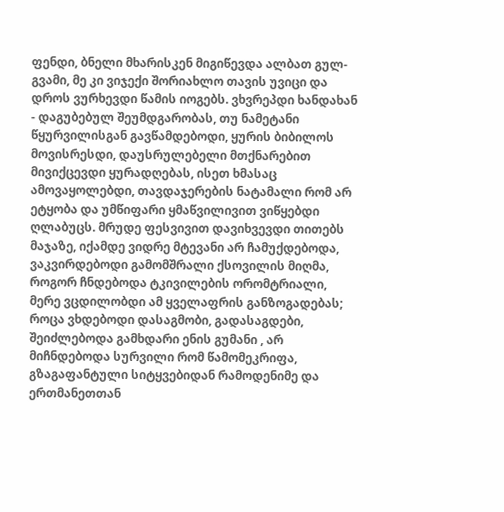ფენდი, ბნელი მხარისკენ მიგიწევდა ალბათ გულ-გვამი, მე კი ვიჯექი შორიახლო თავის უვიცი და დროს ვურხევდი წამის იოგებს. ვხვრეპდი ხანდახან - დაგუბებულ შეუმდგარობას, თუ ნამეტანი წყურვილისგან გავწამდებოდი, ყურის ბიბილოს მოვისრესდი, დაუსრულებელი მთქნარებით მივიქცევდი ყურადღებას, ისეთ ხმასაც ამოვაყოლებდი, თავდაჯერების ნატამალი რომ არ ეტყობა და უმწიფარი ყმაწვილივით ვიწყებდი ღლაბუცს. მრუდე ფესვივით დავიხვევდი თითებს მაჯაზე, იქამდე ვიდრე მტევანი არ ჩამუქდებოდა, ვაკვირდებოდი გამომშრალი ქსოვილის მიღმა, როგორ ჩნდებოდა ტკივილების ორომტრიალი, მერე ვცდილობდი ამ ყველაფრის განზოგადებას; როცა ვხდებოდი დასაგმობი, გადასაგდები, შეიძლებოდა გამხდარი ენის გუმანი , არ მიჩნდებოდა სურვილი რომ წამომეკრიფა, გზაგაფანტული სიტყვებიდან რამოდენიმე და ერთმანეთთან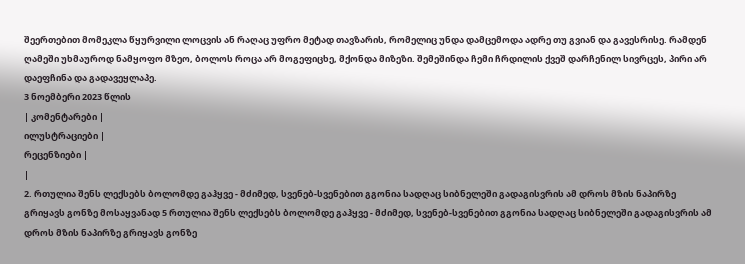შეერთებით მომეკლა წყურვილი ლოცვის ან რაღაც უფრო მეტად თავზარის, რომელიც უნდა დამცემოდა ადრე თუ გვიან და გავესრისე. რამდენ ღამეში უხმაუროდ ნამყოფო მზეო, ბოლოს როცა არ მოგეფიცხე, მქონდა მიზეზი. შემეშინდა ჩემი ჩრდილის ქვეშ დარჩენილ სივრცეს, პირი არ დაეფჩინა და გადავეყლაპე.
3 ნოემბერი 2023 წლის
| კომენტარები |
ილუსტრაციები |
რეცენზიები |
|
2. რთულია შენს ლექსებს ბოლომდე გაჰყვე - მძიმედ, სვენებ-სვენებით გგონია სადღაც სიბნელეში გადაგისვრის ამ დროს მზის ნაპირზე გრიყავს გონზე მოსაყვანად 5 რთულია შენს ლექსებს ბოლომდე გაჰყვე - მძიმედ, სვენებ-სვენებით გგონია სადღაც სიბნელეში გადაგისვრის ამ დროს მზის ნაპირზე გრიყავს გონზე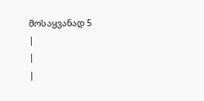მოსაყვანად 5
|
|
|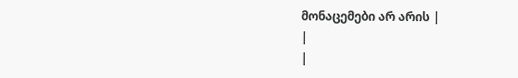მონაცემები არ არის |
|
|